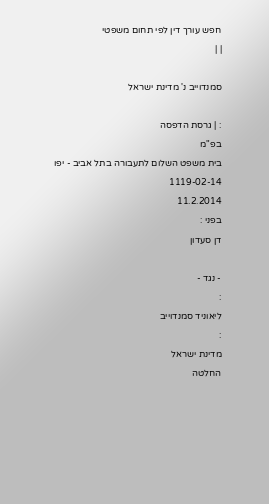חפש עורך דין לפי תחום משפטי
| |

סמנדוייב נ' מדינת ישראל

: | גרסת הדפסה
בפ"מ
בית משפט השלום לתעבורה בתל אביב - יפו
1119-02-14
11.2.2014
בפני :
דן סעדון

- נגד -
:
ליאוניד סמנדוייב
:
מדינת ישראל
החלטה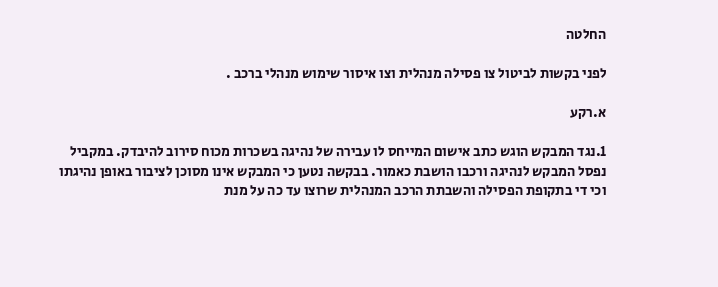החלטה

לפני בקשות לביטול צו פסילה מנהלית וצו איסור שימוש מנהלי ברכב .

א.רקע

1.נגד המבקש הוגש כתב אישום המייחס לו עבירה של נהיגה בשכרות מכוח סירוב להיבדק. במקביל נפסל המבקש לנהיגה ורכבו הושבת כאמור. בבקשה נטען כי המבקש אינו מסוכן לציבור באופן נהיגתו וכי די בתקופת הפסילה והשבתת הרכב המנהלית שרוצו עד כה על מנת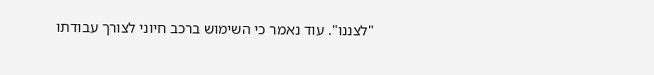"לצננו". עוד נאמר כי השימוש ברכב חיוני לצורך עבודתו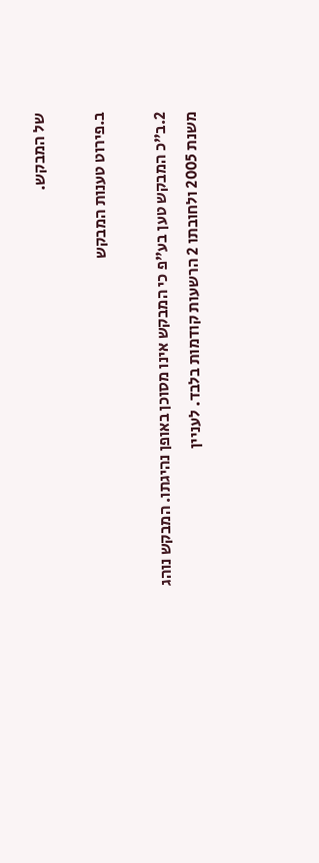של המבקש.

ב.פירוט טענות המבקש

2.ב"כ המבקש טען בע"פ כי המבקש אינו מסוכן באופן נהיגתו. המבקש נוהג משנת 2005 ולחובתו 2 הרשעות קודמות בלבד. לעניין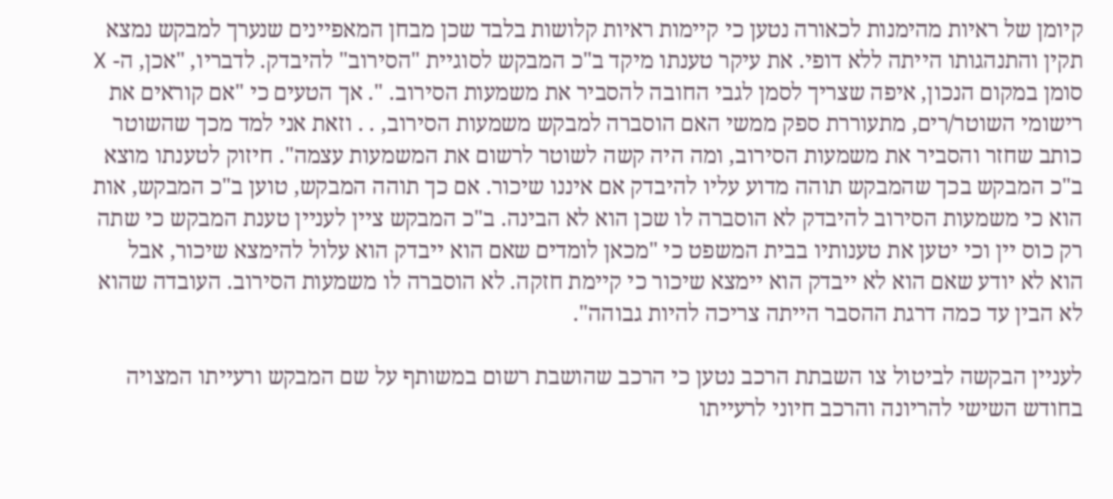קיומן של ראיות מהימנות לכאורה נטען כי קיימות ראיות קלושות בלבד שכן מבחן המאפיינים שנערך למבקש נמצא תקין והתנהגותו הייתה ללא דופי. את עיקר טענתו מיקד ב"כ המבקש לסוגיית "הסירוב" להיבדק. לדבריו, "אכן, ה- X סומן במקום הנכון, איפה שצריך לסמן לגבי החובה להסביר את משמעות הסירוב. ". אך הטעים כי "אם קוראים את רישומי השוטר/רים, מתעוררת ספק ממשי האם הוסברה למבקש משמעות הסירוב, . . וזאת אני למד מכך שהשוטר כותב שחזר והסביר את משמעות הסירוב, ומה היה קשה לשוטר לרשום את המשמעות עצמה". חיזוק לטענתו מוצא ב"כ המבקש בכך שהמבקש תוהה מדוע עליו להיבדק אם איננו שיכור. אם כך תוהה המבקש, טוען ב"כ המבקש, אות הוא כי משמעות הסירוב להיבדק לא הוסברה לו שכן הוא לא הבינה. ב"כ המבקש ציין לעניין טענת המבקש כי שתה רק כוס יין וכי יטען את טענותיו בבית המשפט כי "מכאן לומדים שאם הוא ייבדק הוא עלול להימצא שיכור, אבל הוא לא יודע שאם הוא לא ייבדק הוא יימצא שיכור כי קיימת חזקה. לא הוסברה לו משמעות הסירוב. העובדה שהוא לא הבין עד כמה דרגת ההסבר הייתה צריכה להיות גבוהה".

לעניין הבקשה לביטול צו השבתת הרכב נטען כי הרכב שהושבת רשום במשותף על שם המבקש ורעייתו המצויה בחודש השישי להריונה והרכב חיוני לרעייתו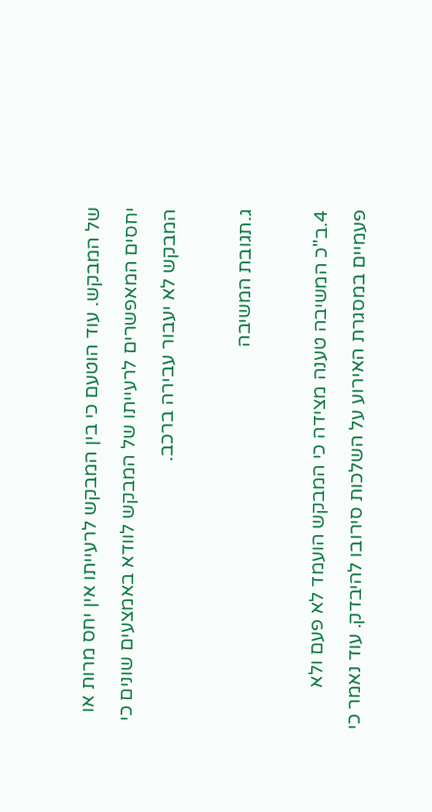של המבקש. עוד הוטעם כי בין המבקש לרעייתו אין יחס מרות או יחסים המאפשרים לרעייתו של המבקש לוודא באמצעים שונים כי המבקש לא יעבור עבירה ברכב.

ג.תגובת המשיבה

4.ב"כ המשיבה טענה מצידה כי המבקש הועמד לא פעם ולא פעמיים במסגרת האירוע על השלכות סירובו להיבדק. עוד נאמר כי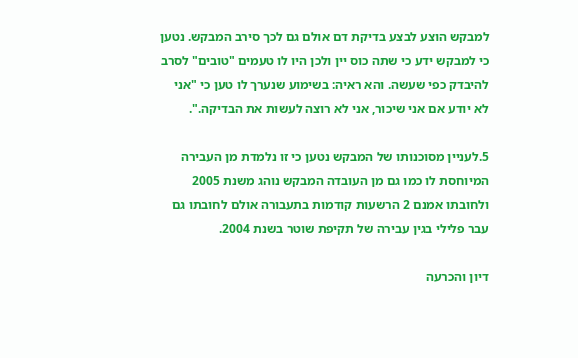למבקש הוצע לבצע בדיקת דם אולם גם לכך סירב המבקש. נטען כי למבקש ידע כי שתה כוס יין ולכן היו לו טעמים "טובים" לסרב להיבדק כפי שעשה. והא ראיה: בשימוע שנערך לו טען כי "אני לא יודע אם אני שיכור, אני לא רוצה לעשות את הבדיקה.".

5.לעניין מסוכנותו של המבקש נטען כי זו נלמדת מן העבירה המיוחסת לו כמו גם מן העובדה המבקש נוהג משנת 2005 ולחובתו אמנם 2 הרשעות קודמות בתעבורה אולם לחובתו גם עבר פלילי בגין עבירה של תקיפת שוטר בשנת 2004.

דיון והכרעה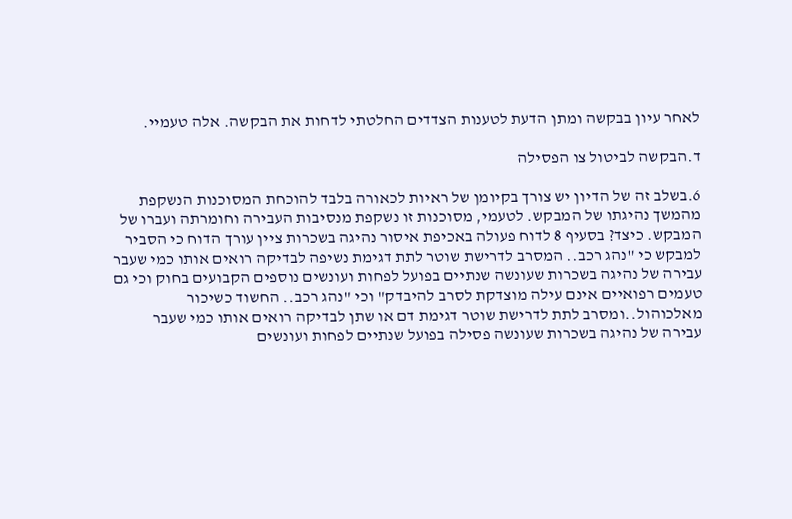לאחר עיון בבקשה ומתן הדעת לטענות הצדדים החלטתי לדחות את הבקשה. אלה טעמיי.

ד.הבקשה לביטול צו הפסילה

6.בשלב זה של הדיון יש צורך בקיומן של ראיות לכאורה בלבד להוכחת המסוכנות הנשקפת מהמשך נהיגתו של המבקש. לטעמי, מסוכנות זו נשקפת מנסיבות העבירה וחומרתה ועברו של המבקש. כיצד? בסעיף 8 לדוח פעולה באכיפת איסור נהיגה בשכרות ציין עורך הדוח כי הסביר למבקש כי "נהג רכב.. המסרב לדרישת שוטר לתת דגימת נשיפה לבדיקה רואים אותו כמי שעבר עבירה של נהיגה בשכרות שעונשה שנתיים בפועל לפחות ועונשים נוספים הקבועים בחוק וכי גם טעמים רפואיים אינם עילה מוצדקת לסרב להיבדק" וכי "נהג רכב.. החשוד כשיכור מאלכוהול..ומסרב לתת לדרישת שוטר דגימת דם או שתן לבדיקה רואים אותו כמי שעבר עבירה של נהיגה בשכרות שעונשה פסילה בפועל שנתיים לפחות ועונשים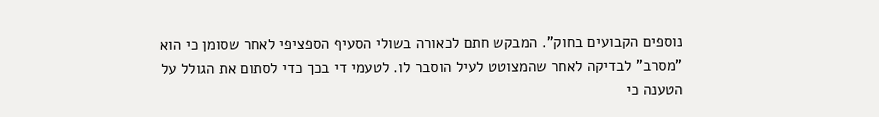נוספים הקבועים בחוק". המבקש חתם לכאורה בשולי הסעיף הספציפי לאחר שסומן כי הוא "מסרב" לבדיקה לאחר שהמצוטט לעיל הוסבר לו. לטעמי די בכך כדי לסתום את הגולל על הטענה כי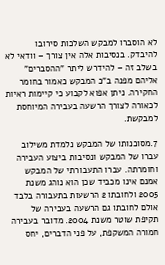לא הוסברו למבקש השלכות סירובו להיבדק. בנסיבות אלה אין צורך – וודאי לא בשלב זה – להידרש ליתר "ההסברים" אליהם מפנה ב"כ המבקש כאמור בחומר החקירה. ניתן אפוא לקבוע כי קיימות ראיות לכאורה לצורך הרשעה בעבירה המיוחסת למבקשת.

7.מסוכנותו של המבקש נלמדת משילוב עברו של המבקש ונסיבות ביצוע העבירה וחומרתה. עברו התעבורתי של המבקש אמנם אינו מכביד שכן הוא נוהג משנת 2005 ולחובתו 2 הרשעות בתעבורה בלבד אולם לחובתו גם הרשעה בעבירה של תקיפת שוטר משנת 2004. מדובר בעבירה חמורה המשקפת, על פני הדברים, יחס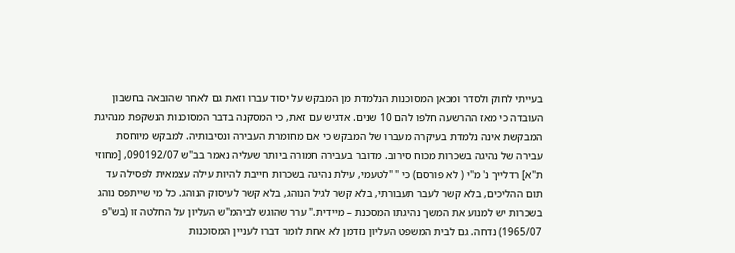בעייתי לחוק ולסדר ומכאן המסוכנות הנלמדת מן המבקש על יסוד עברו וזאת גם לאחר שהובאה בחשבון העובדה כי מאז ההרשעה חלפו להם 10 שנים. אדגיש עם זאת, כי המסקנה בדבר המסוכנות הנשקפת מנהיגת המבקשת אינה נלמדת בעיקרה מעברו של המבקש כי אם מחומרת העבירה ונסיבותיה. למבקש מיוחסת עבירה של נהיגה בשכרות מכוח סירוב. מדובר בעבירה חמורה ביותר שעליה נאמר בב"ש 090192/07, [מחוזי ת"א] רדלייך נ' מ"י ( לא פורסם) כי " "לטעמי, עילת נהיגה בשכרות חייבת להיות עילה עצמאית לפסילה עד תום ההליכים, בלא קשר לעבר תעבורתי, בלא קשר לגיל הנוהג, בלא קשר לעיסוק הנוהג. כל מי שייתפס נוהג בשכרות יש למנוע את המשך נהיגתו המסכנת – מיידית." ערר שהוגש לביהמ"ש העליון על החלטה זו (בש"פ 1965/07) נדחה. גם לבית המשפט העליון נזדמן לא אחת לומר דברו לעניין המסוכנות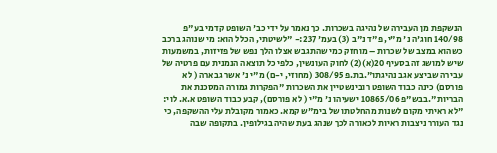הנשקפת מן העבירה של נהיגה בשכרות. כך נאמר על ידי כב' השופט קדמי בע"פ 140/98 חוג'ה נ' מ"י, פ"ד נ"ב (3) בעמ' 237:- "לשיטתי, הכלל הוא: מי שנוהג ברכב כשהוא במצב של שכרות – מוחזק כמי שהתגבש אצלו הלך נפש של פזיזות, במשמעות שיש למושג זה בסעיף 20(א)(2) לחוק העונשין, כלפי כל תוצאה הנמנית עם פרטיה של עבירה שביצע אגב נהיגתו".בת.פ 308/95 (מחוזי, י-ם) מ"י נ' אשר גבארה ( לא פורסם) כינה כבוד השופט רובינשטיין את השכרות "הפקרות גמורה המסכנת את הבריות".בבש"פ 10865/06 ישעיהו נ' מ"י ( לא פורסם), קבע כבוד השופט א.א. לוי: "לא ראיתי מקום לשנות מהחלטתו של בימ"ש קמא. כאמור מקובלת עלי ההשקפה, כי נגד העורר ניצבות ראיות לכאורה לכך שנהג בעת שהיה בגילופין. בתקופה שבה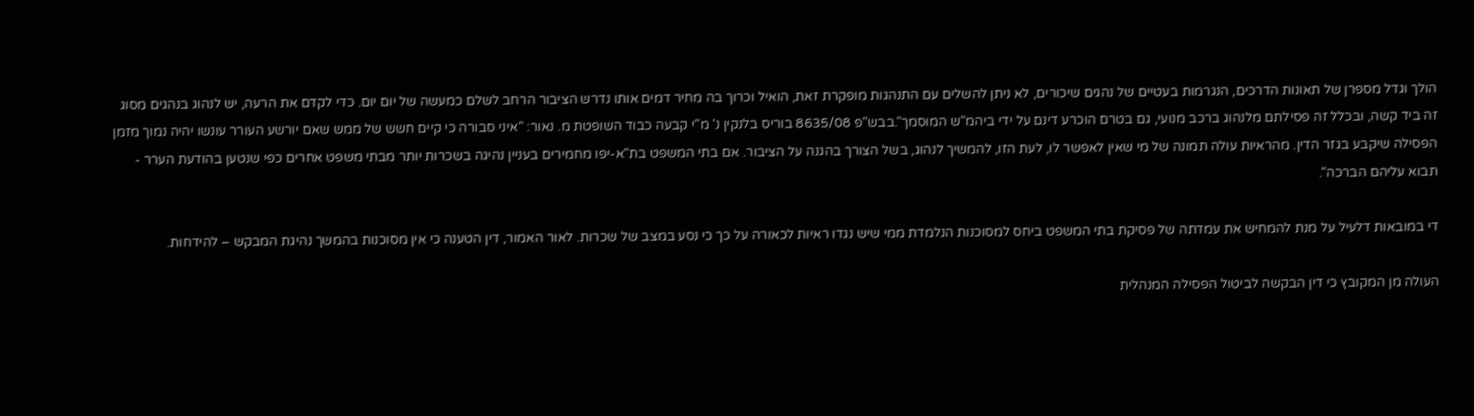הולך וגדל מספרן של תאונות הדרכים, הנגרמות בעטיים של נהגים שיכורים, לא ניתן להשלים עם התנהגות מופקרת זאת, הואיל וכרוך בה מחיר דמים אותו נדרש הציבור הרחב לשלם כמעשה של יום יום. כדי לקדם את הרעה, יש לנהוג בנהגים מסוג זה ביד קשה, ובכלל זה פסילתם מלנהוג ברכב מנועי, גם בטרם הוכרע דינם על ידי ביהמ"ש המוסמך".בבש"פ 8635/08 בוריס בלנקין נ' מ"י קבעה כבוד השופטת מ. נאור: "איני סבורה כי קיים חשש של ממש שאם יורשע העורר עונשו יהיה נמוך מזמן הפסילה שיקבע בגזר הדין. מהראיות עולה תמונה של מי שאין לאפשר לו, לעת הזו, להמשיך לנהוג, בשל הצורך בהגנה על הציבור. אם בתי המשפט בת"א-יפו מחמירים בעניין נהיגה בשכרות יותר מבתי משפט אחרים כפי שנטען בהודעת הערר - תבוא עליהם הברכה".

די במובאות דלעיל על מנת להמחיש את עמדתה של פסיקת בתי המשפט ביחס למסוכנות הנלמדת ממי שיש נגדו ראיות לכאורה על כך כי נסע במצב של שכרות. לאור האמור, דין הטענה כי אין מסוכנות בהמשך נהיגת המבקש – להידחות.

העולה מן המקובץ כי דין הבקשה לביטול הפסילה המנהלית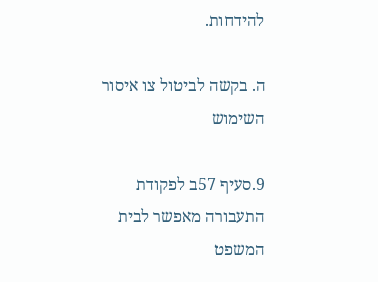להידחות.

ה. בקשה לביטול צו איסור השימוש

9.סעיף 57ב לפקודת התעבורה מאפשר לבית המשפט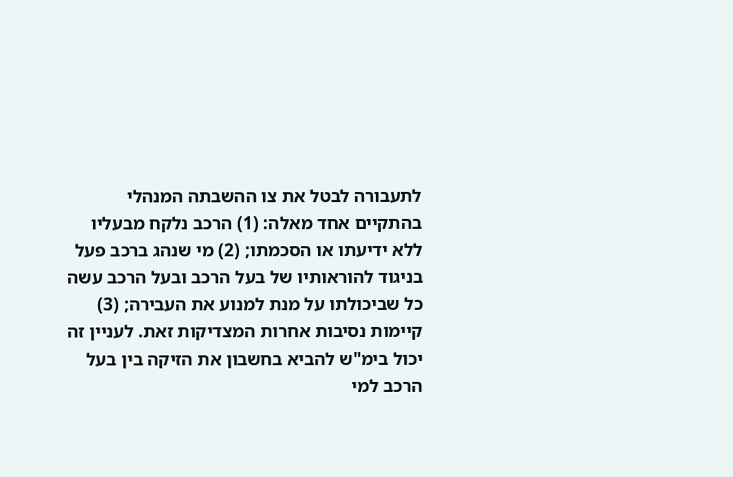לתעבורה לבטל את צו ההשבתה המנהלי בהתקיים אחד מאלה: (1) הרכב נלקח מבעליו ללא ידיעתו או הסכמתו; (2) מי שנהג ברכב פעל בניגוד להוראותיו של בעל הרכב ובעל הרכב עשה כל שביכולתו על מנת למנוע את העבירה; (3) קיימות נסיבות אחרות המצדיקות זאת. לעניין זה יכול בימ"ש להביא בחשבון את הזיקה בין בעל הרכב למי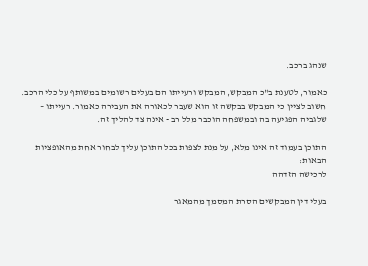שנהג ברכב.

כאמור, לטענת ב"כ המבקש, המבקש ורעייתו הם בעלים רשומים במשותף על כלי הרכב. חשוב לציין כי המבקש בבקשה זו הוא שעבר לכאורה את העבירה כאמור. רעייתו – שלגביה הפגיעה בה ובמשפחה הוכבר מלל רב - אינה צד להליך זה.

התוכן בעמוד זה אינו מלא, על מנת לצפות בכל התוכן עליך לבחור אחת מהאופציות הבאות:
לרכישה הזדהה

בעלי דין המבקשים הסרת המסמך מהמאגר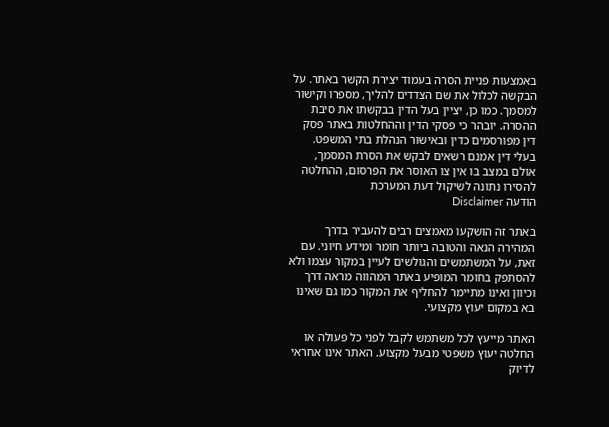באמצעות פניית הסרה בעמוד יצירת הקשר באתר. על הבקשה לכלול את שם הצדדים להליך, מספרו וקישור למסמך. כמו כן, יציין בעל הדין בבקשתו את סיבת ההסרה. יובהר כי פסקי הדין וההחלטות באתר פסק דין מפורסמים כדין ובאישור הנהלת בתי המשפט. בעלי דין אמנם רשאים לבקש את הסרת המסמך, אולם במצב בו אין צו האוסר את הפרסום, ההחלטה להסירו נתונה לשיקול דעת המערכת
הודעה Disclaimer

באתר זה הושקעו מאמצים רבים להעביר בדרך המהירה הנאה והטובה ביותר חומר ומידע חיוני. עם זאת, על המשתמשים והגולשים לעיין במקור עצמו ולא להסתפק בחומר המופיע באתר המהווה מראה דרך וכיוון ואינו מתיימר להחליף את המקור כמו גם שאינו בא במקום יעוץ מקצועי.

האתר מייעץ לכל משתמש לקבל לפני כל פעולה או החלטה יעוץ משפטי מבעל מקצוע. האתר אינו אחראי לדיוק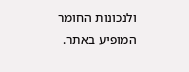ולנכונות החומר המופיע באתר.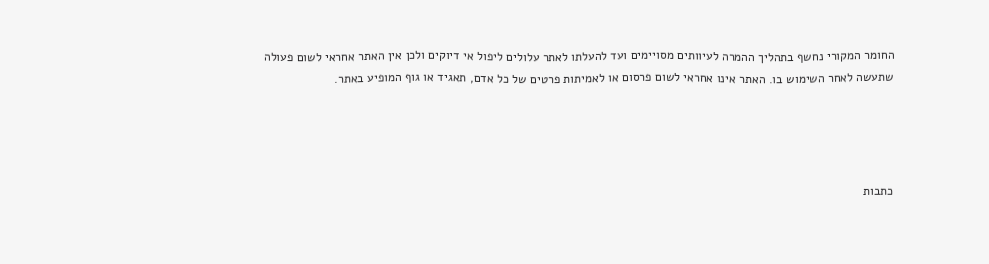החומר המקורי נחשף בתהליך ההמרה לעיוותים מסויימים ועד להעלתו לאתר עלולים ליפול אי דיוקים ולכן אין האתר אחראי לשום פעולה שתעשה לאחר השימוש בו. האתר אינו אחראי לשום פרסום או לאמיתות פרטים של כל אדם, תאגיד או גוף המופיע באתר.




כתבות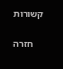קשורות

    חזרה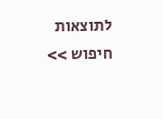לתוצאות חיפוש >>